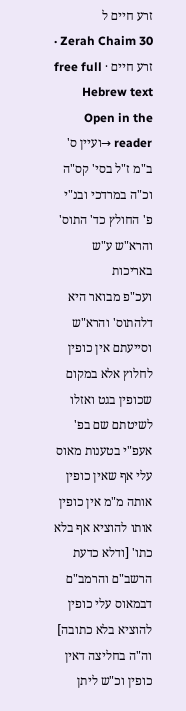זרע חיים ל
Zerah Chaim 30 · זרע חיים · free full Hebrew text
Open in the reader →ועיין ס' ב"מ ז"ל בסי' קס"ה וכ"ה במרדכי ובנ"י פ' החולץ כד' התוס' והרא"ש ע"ש באריכות
ועכ"פ מבואר היא דלהתוס' והרא"ש וסייעתם אין כופין לחלוץ אלא במקום שכופין בגט ואזלו לשיטתם שם בפ' אעפ"י בטענות מאוס עלי אף שאין כופין אותה מ"מ אין כופין אותו להוציא אף בלא כתו' [ודלא כדעת הרשב"ם והרמב"ם דבמאוס עלי כופין להוציא בלא כתובה] וה"ה בחליצה דאין כופין וכ"ש ליתן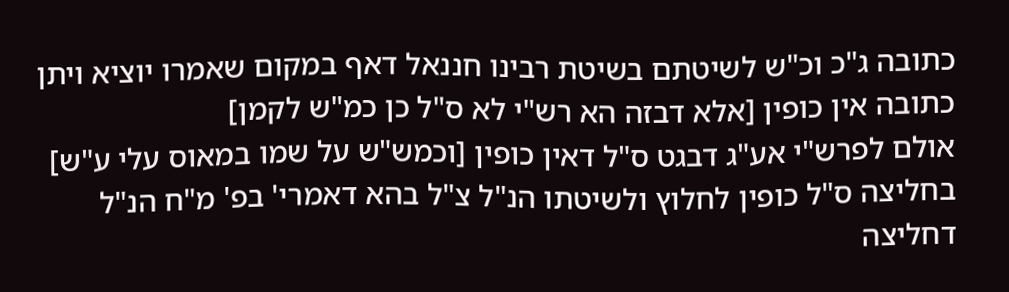כתובה ג"כ וכ"ש לשיטתם בשיטת רבינו חננאל דאף במקום שאמרו יוציא ויתן כתובה אין כופין [אלא דבזה הא רש"י לא ס"ל כן כמ"ש לקמן]
אולם לפרש"י אע"ג דבגט ס"ל דאין כופין [וכמש"ש על שמו במאוס עלי ע"ש] בחליצה ס"ל כופין לחלוץ ולשיטתו הנ"ל צ"ל בהא דאמרי' בפ' מ"ח הנ"ל דחליצה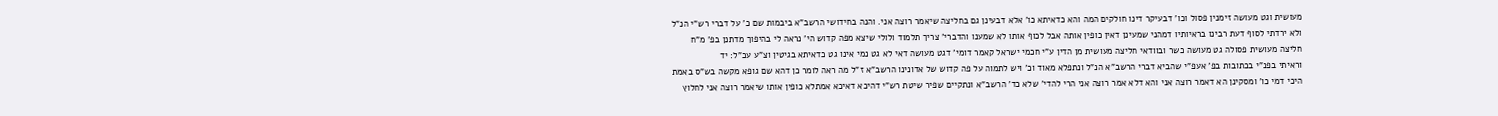מעושית וגט מעושה זימנין פסול וכו' דבעיקר דינו חולקים המה והא כדאיתא כו' אלא דבעינן גם בחליצה שיאמר רוצה אני. והנה בחידושי הרשב"א ביבמות שם כ' על דברי רש"י הנ"ל ולא ירדתי לסוף דעת רבינו בראיותיו דמהני שמעינן דאין כופין אותה אבל לכוף אותו לא שמענו והדברי' צריך תלמוד ולולי שיצא מפה קדוש הי' נראה לי בהיפוך מדתנן בפ' מ"ח חליצה מעושית פסולה גט מעושה כשר ובוודאי חליצה מעושית מן הדין ע"י חכמי ישראל קאמר דומי' דגט מעושה דאי לא גט נמי אינו גט כדאיתא בגיטין וצ"ע עכ"ל: יד
וראיתי בפנ"י בכתובות בפ' אעפ"י שהביא דברי הרשב"א הנ"ל ונתפלא מאוד וכ' ויש לתמוה על פה קדוש של אדונינו הרשב"א ז"ל מה ראה לומר כן דהא שם גופא מקשה בש"ס באמת היכי דמי כו' ומסקינן הא דאמר רוצה אני והא דלא אמר רוצה אני הרי להדי' שלא כד' הרשב"א ונתקיים שפיר שיטת רש"י דהיכא דאיכא אמתלא כופין אותו שיאמר רוצה אני לחלוץ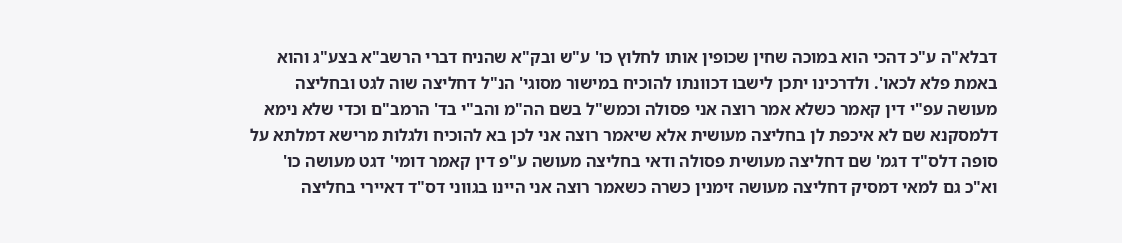דבלא"ה ע"כ דהכי הוא במוכה שחין שכופין אותו לחלוץ כו' ע"ש ובק"א שהניח דברי הרשב"א בצע"ג והוא באמת פלא לכאו'. ולדרכינו יתכן לישבו דכוונתו להוכיח במישור מסוגי' הנ"ל דחליצה שוה לגט ובחליצה מעושה עפ"י דין קאמר כשלא אמר רוצה אני פסולה וכמש"ל בשם הה"מ והב"י בד' הרמב"ם וכדי שלא נימא דלמסקנא שם לא איכפת לן בחליצה מעושית אלא שיאמר רוצה אני לכן בא להוכיח ולגלות מרישא דמלתא על סופה דלס"ד דגמ' שם דחליצה מעושית פסולה ודאי בחליצה מעושה ע"פ דין קאמר דומי' דגט מעושה כו' וא"כ גם למאי דמסיק דחליצה מעושה זימנין כשרה כשאמר רוצה אני היינו בגווני דס"ד דאיירי בחליצה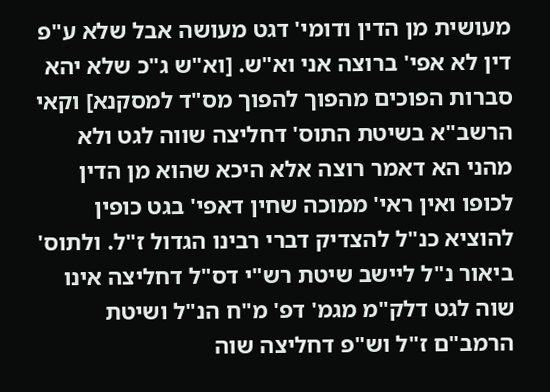מעושית מן הדין ודומי' דגט מעושה אבל שלא ע"פ דין לא אפי' ברוצה אני וא"ש. [וא"ש ג"כ שלא יהא סברות הפוכים מהפוך להפוך מס"ד למסקנא] וקאי הרשב"א בשיטת התוס' דחליצה שווה לגט ולא מהני הא דאמר רוצה אלא היכא שהוא מן הדין לכופו ואין ראי' ממוכה שחין דאפי' בגט כופין להוציא כנ"ל להצדיק דברי רבינו הגדול ז"ל. ולתוס' ביאור נ"ל ליישב שיטת רש"י דס"ל דחליצה אינו שוה לגט דלק"מ מגמ' דפ' מ"ח הנ"ל ושיטת הרמב"ם ז"ל וש"פ דחליצה שוה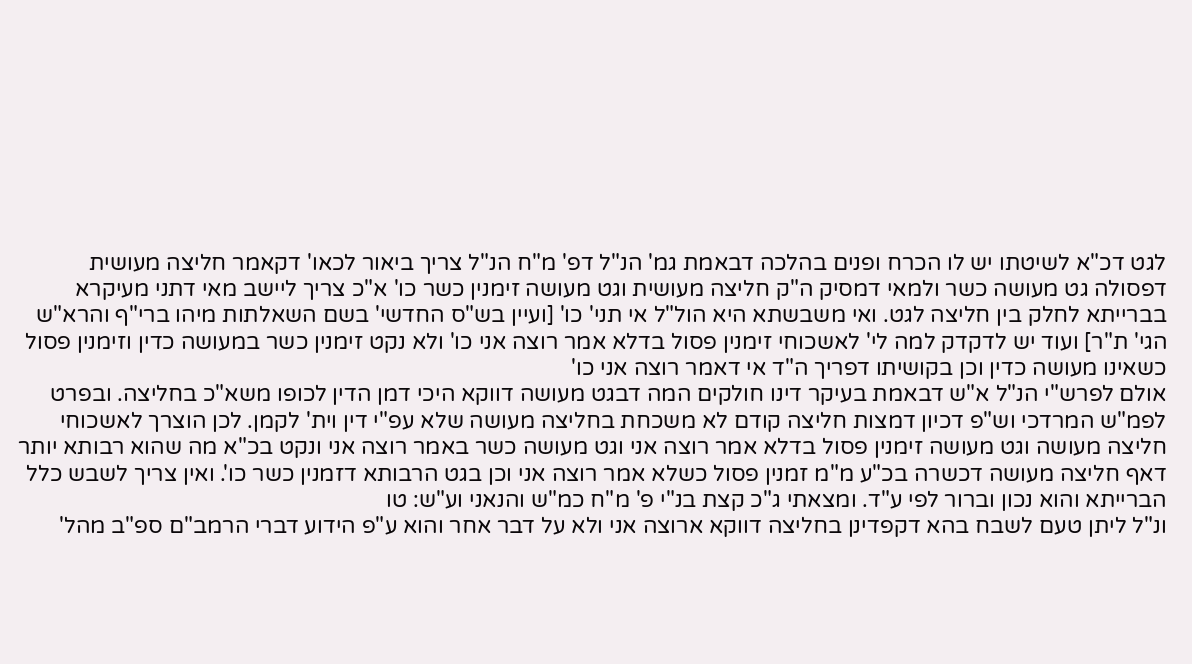לגט דכ"א לשיטתו יש לו הכרח ופנים בהלכה דבאמת גמ' הנ"ל דפ' מ"ח הנ"ל צריך ביאור לכאו' דקאמר חליצה מעושית דפסולה גט מעושה כשר ולמאי דמסיק ה"ק חליצה מעושית וגט מעושה זימנין כשר כו' א"כ צריך ליישב מאי דתני מעיקרא בברייתא לחלק בין חליצה לגט. ואי משבשתא היא הול"ל אי תני' כו' [ועיין בש"ס החדשי' בשם השאלתות מיהו ברי"ף והרא"ש הגי' ת"ר] ועוד יש לדקדק למה לי' לאשכוחי זימנין פסול בדלא אמר רוצה אני כו' ולא נקט זימנין כשר במעושה כדין וזימנין פסול כשאינו מעושה כדין וכן בקושיתו דפריך ה"ד אי דאמר רוצה אני כו'
אולם לפרש"י הנ"ל א"ש דבאמת בעיקר דינו חולקים המה דבגט מעושה דווקא היכי דמן הדין לכופו משא"כ בחליצה. ובפרט לפמ"ש המרדכי וש"פ דכיון דמצות חליצה קודם לא משכחת בחליצה מעושה שלא עפ"י דין וית' לקמן. לכן הוצרך לאשכוחי חליצה מעושה וגט מעושה זימנין פסול בדלא אמר רוצה אני וגט מעושה כשר באמר רוצה אני ונקט בכ"א מה שהוא רבותא יותר דאף חליצה מעושה דכשרה בכ"ע מ"מ זמנין פסול כשלא אמר רוצה אני וכן בגט הרבותא דזמנין כשר כו'. ואין צריך לשבש כלל הברייתא והוא נכון וברור לפי ע"ד. ומצאתי ג"כ קצת בנ"י פ' מ"ח כמ"ש והנאני וע"ש: טו
ונ"ל ליתן טעם לשבח בהא דקפדינן בחליצה דווקא ארוצה אני ולא על דבר אחר והוא ע"פ הידוע דברי הרמב"ם ספ"ב מהל'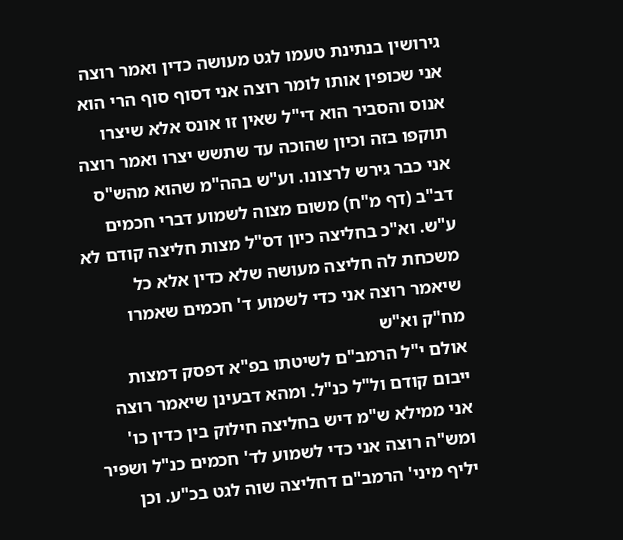גירושין בנתינת טעמו לגט מעושה כדין ואמר רוצה אני שכופין אותו לומר רוצה אני דסוף סוף הרי הוא אנוס והסביר הוא די"ל שאין זו אונס אלא שיצרו תוקפו בזה וכיון שהוכה עד שתשש יצרו ואמר רוצה אני כבר גירש לרצונו. וע"ש בהה"מ שהוא מהש"ס דב"ב (דף מ"ח) משום מצוה לשמוע דברי חכמים ע"ש. וא"כ בחליצה כיון דס"ל מצות חליצה קודם לא משכחת לה חליצה מעושה שלא כדין אלא כל שיאמר רוצה אני כדי לשמוע ד' חכמים שאמרו מח"ק וא"ש
אולם י"ל הרמב"ם לשיטתו בפ"א דפסק דמצות ייבום קודם ול"ל כנ"ל. ומהא דבעינן שיאמר רוצה אני ממילא ש"מ דיש בחליצה חילוק בין כדין כו' ומש"ה רוצה אני כדי לשמוע לד' חכמים כנ"ל ושפיר יליף מיני' הרמב"ם דחליצה שוה לגט בכ"ע. וכן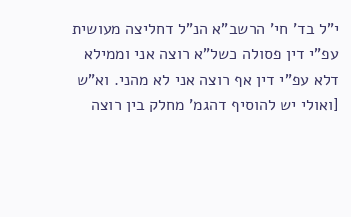י"ל בד' חי' הרשב"א הנ"ל דחליצה מעושית עפ"י דין פסולה כשל"א רוצה אני וממילא דלא עפ"י דין אף רוצה אני לא מהני. וא"ש [ואולי יש להוסיף דהגמ' מחלק בין רוצה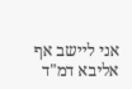אני ליישב אף אליבא דמ"ד